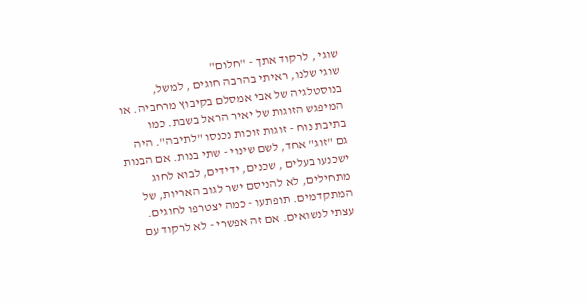שוגי , לרקוד אתך - "חלום"
שוגי שלנו, ראיתי בהרבה חוגים , למשל, בנוסטלגיה של אבי אמסלם בקיבוץ מרחביה. או המיפגש הזוגות של יאיר הראל בשבת. כמו בתיבת נוח - זוגות זוכות נכנסו "לתיבה". היה גם "זוג" אחד, לשם שינוי - שתי בנות. אם הבנות ישכנעו בעלים , שכנים, ידידים, לבוא לחוג מתחילים, לא להניסם ישר לגוב האריות, של המתקדמים. תופתעו - כמה יצטרפו לחוגים. עצתי לנשואים. אם זה אפשרי - לא לרקוד עם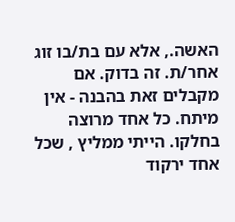האשה., אלא עם בת/בו זוג אחר/ת. זה בדוק. אם מקבלים זאת בהבנה - אין מיתח. כל אחד מרוצה בחלקו. הייתי ממליץ , שכל אחד ירקוד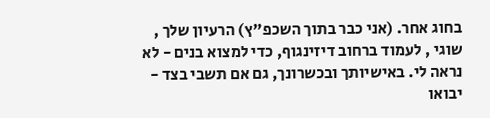בחוג אחר. (אני כבר בתוך השכפ"ץ) הרעיון שלך , שוגי , לעמוד ברחוב דיזינגוף, כדי למצוא בנים - לא נראה לי. באישיותך ובכשרונך, גם אם תשבי בצד - יבואו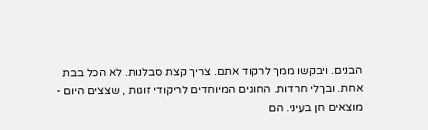הבנים. ויבקשו ממך לרקוד אתם. צריך קצת סבלנות. לא הכל בבת אחת. ובךלי חרדות. החוגים המיוחדים לריקודי זוגות , שצצים היום - מוצאים חן בעיני. הם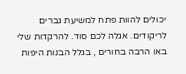יכולים להוות פתח למשיעת גברים לריקודים. אגלה לכם סוד. להרקדות שלי באו הרבה בחורים , בגלל הבנות היפות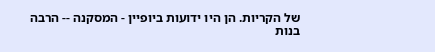של הקריות. הן היו ידועות ביופיין - המסקנה -- הרבה בנות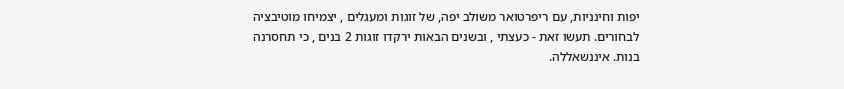יפות וחינניות, עם ריפרטואר משולב יפה, של זוגות ומעגלים , יצמיחו מוטיבציה לבחורים. תעשו זאת - כעצתי , ובשנים הבאות ירקדו זוגות 2 בנים , כי תחסרנה בנות. איננשאללה.